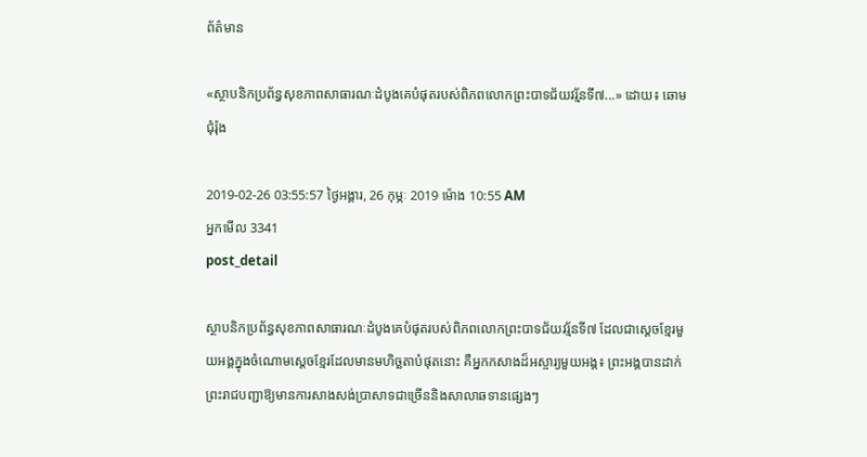ព័ត៌មាន

«ស្ថាបនិកប្រព័ន្ធសុខភាពសាធារណៈដំបូងគេបំផុតរបស់ពិភពលោកព្រះបាទជ័យវរ្ម័នទី៧...» ដោយ៖ ឆោម ជុំរ៉ុង

2019-02-26 03:55:57 ថ្ងៃអង្គារ, 26 កុម្ភៈ 2019 ម៉ោង 10:55 AM
អ្នកមើល 3341
post_detail

ស្ថាបនិកប្រព័ន្ធសុខភាពសាធារណៈដំបូងគេបំផុតរបស់ពិភពលោកព្រះបាទជ័យវរ្ម័នទី៧ ដែលជាស្តេចខ្មែរមួយអង្គក្នុងចំណោមស្តេចខ្មែរដែលមានមហិច្ឆតាបំផុតនោះ គឺអ្នកកសាងដ៏អស្ចារ្យមួយអង្គ៖ ព្រះអង្គបានដាក់ព្រះរាជបញ្ជាឱ្យមានការសាងសង់ប្រាសាទជាច្រើននិងសាលាឆទានផ្សេងៗ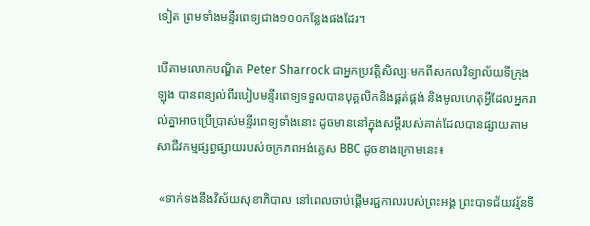ទៀត ព្រមទាំងមន្ទីរពេទ្យជាង១០០កន្លែងផងដែរ។

បើតាមលោកបណ្ឌិត Peter Sharrock ជាអ្នកប្រវត្តិសិល្បៈមកពីសកលវិទ្យាល័យទីក្រុងឡុង បានពន្យល់ពីរបៀបមន្ទីរពេទ្យទទួលបានបុគ្គលិកនិងផ្គត់ផ្គង់ និងមូលហេតុអ្វីដែលអ្នករាល់គ្នាអាចប្រើប្រាស់មន្ទីរពេទ្យទាំងនោះ ដូចមាននៅក្នុងសម្តីរបស់គាត់ដែលបានផ្សាយតាមសាជីវកម្មផ្សព្វផ្សាយរបស់ចក្រភពអង់គ្លេស BBC ដូចខាងក្រោមនេះ៖

 «ទាក់ទងនឹងវិស័យសុខាភិបាល នៅពេលចាប់ផ្តើមរជ្ជកាលរបស់ព្រះអង្គ ព្រះបាទជ័យវរ្ម័នទី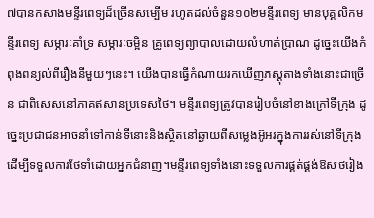៧បានកសាងមន្ទីរពេទ្យដ៏ច្រើនសម្បើម រហូតដល់ចំនួន១០២មន្ទីរពេទ្យ មានបុគ្គលិកមន្ទីរពេទ្យ សម្ភារៈគាំទ្រ សម្ភារៈចម្អិន គ្រូពេទ្យព្យាបាលដោយលំហាត់ប្រាណ ដូច្នេះយើងកំពុងពន្យល់ពីរឿងនីមួយៗនេះ។ យើងបានធ្វើកំណាយរកឃើញភស្តុតាងទាំងនោះជាច្រើន ជាពិសេសនៅភាគឥសានប្រទេសថៃ។ មន្ទីរពេទ្យត្រូវបានរៀបចំនៅខាងក្រៅទីក្រុង ដូច្នេះប្រជាជនអាចនាំទៅកាន់ទីនោះនិងស្ថិតនៅឆ្ងាយពីសម្លេងអ៊ូអរក្នុងការរស់នៅទីក្រុងដើម្បីទទួលការថែទាំដោយអ្នកជំនាញ។មន្ទីរពេទ្យទាំងនោះទទួលការផ្គត់ផ្គង់ឱសថរៀង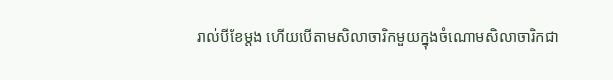រាល់បីខែម្តង ហើយបើតាមសិលាចារិកមួយក្នុងចំណោមសិលាចារិកជា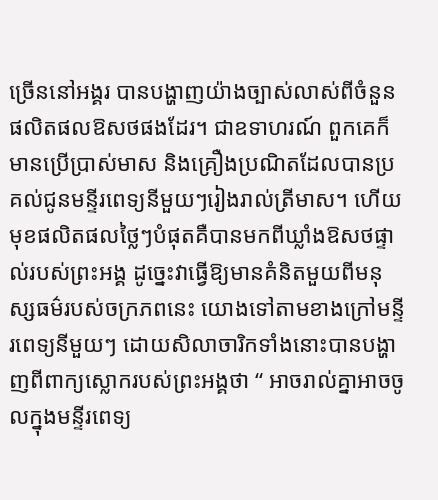ច្រើននៅអង្គរ បានបង្ហាញយ៉ាងច្បាស់លាស់ពីចំនួនផលិតផលឱសថផងដែរ។ ជាឧទាហរណ៍ ពួកគេក៏មានប្រើប្រាស់មាស និងគ្រឿងប្រណិតដែលបានប្រគល់ជូនមន្ទីរពេទ្យនីមួយៗរៀងរាល់ត្រីមាស។ ហើយមុខផលិតផលថ្លៃៗបំផុតគឺបានមកពីឃ្លាំងឱសថផ្ទាល់របស់ព្រះអង្គ ដូច្នេះវាធ្វើឱ្យមានគំនិតមួយពីមនុស្សធម៌របស់ចក្រភពនេះ យោងទៅតាមខាងក្រៅមន្ទីរពេទ្យនីមួយៗ ដោយសិលាចារិកទាំងនោះបានបង្ហាញពីពាក្យស្លោករបស់ព្រះអង្គថា “ អាចរាល់គ្នាអាចចូលក្នុងមន្ទីរពេទ្យ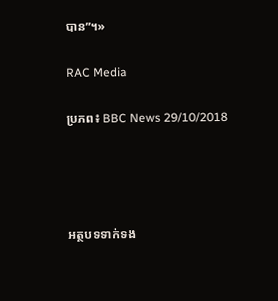បាន”។»

RAC Media

ប្រភព៖ BBC News 29/10/2018




អត្ថបទទាក់ទង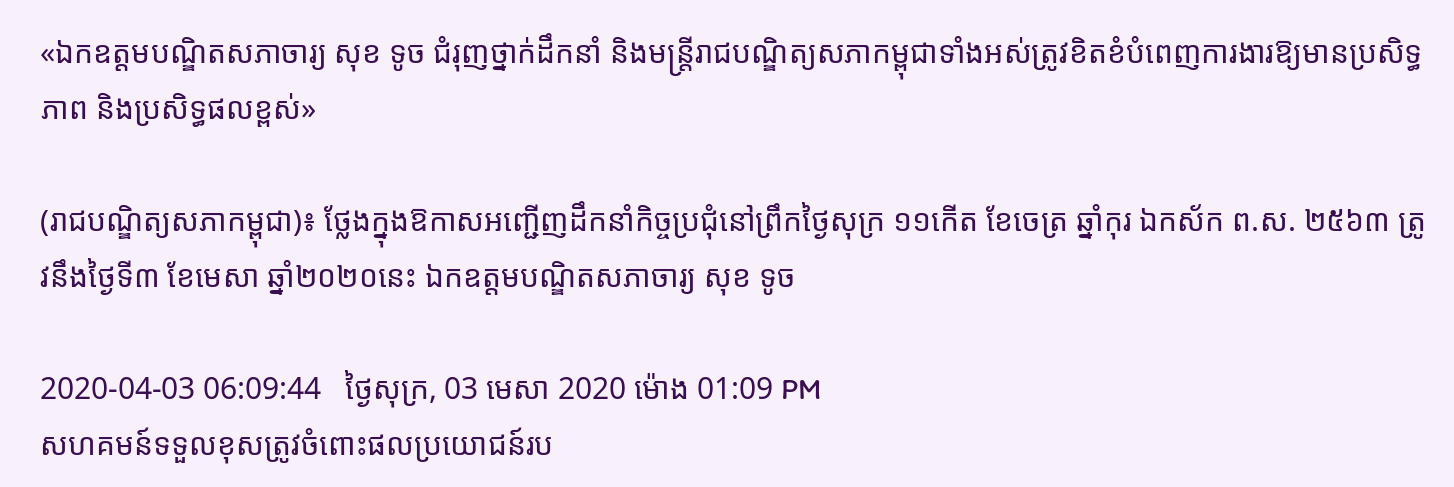«ឯកឧត្តមបណ្ឌិតសភាចារ្យ សុខ ទូច ជំរុញថ្នាក់ដឹកនាំ និងមន្ត្រីរាជបណ្ឌិត្យសភាកម្ពុជាទាំងអស់ត្រូវខិតខំបំពេញការងារឱ្យមានប្រសិទ្ធភាព និងប្រសិទ្ធផលខ្ពស់»

(រាជបណ្ឌិត្យសភាកម្ពុជា)៖ ថ្លែងក្នុងឱកាសអញ្ជើញដឹកនាំកិច្ចប្រជុំនៅព្រឹកថ្ងៃសុក្រ ១១កើត ខែចេត្រ ឆ្នាំកុរ ឯកស័ក ព.ស. ២៥៦៣ ត្រូវនឹងថ្ងៃទី៣ ខែមេសា ឆ្នាំ២០២០នេះ ឯកឧត្តមបណ្ឌិតសភាចារ្យ សុខ ទូច

2020-04-03 06:09:44   ថ្ងៃសុក្រ, 03 មេសា 2020 ម៉ោង 01:09 PM
សហគមន៍ទទួលខុសត្រូវចំពោះផលប្រយោជន៍រប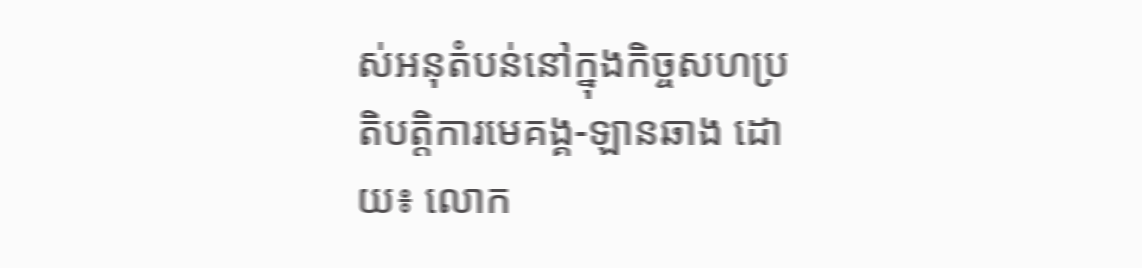ស់អនុតំបន់នៅក្នុងកិច្ចសហប្រតិបត្តិការមេគង្គ-ឡានឆាង ដោយ៖ លោក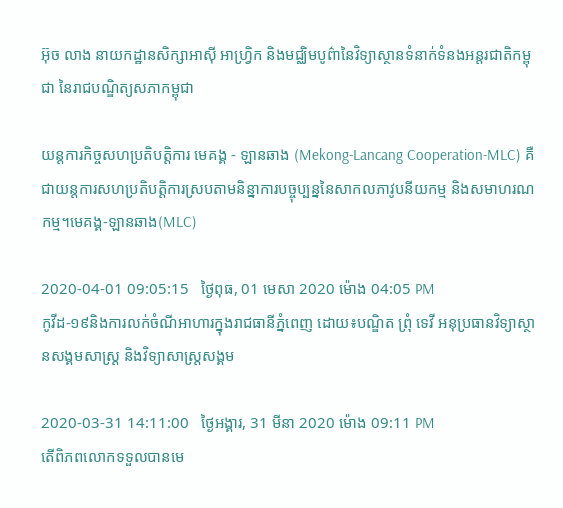អ៊ុច លាង នាយកដ្ឋានសិក្សាអាស៊ី អាហ្វ្រិក និងមជ្ឈិមបូព៌ានៃវិទ្យាស្ថានទំនាក់ទំនងអន្តរជាតិកម្ពុជា នៃរាជបណ្ឌិត្យសភាកម្ពុជា

យន្តការកិច្ចសហប្រតិបត្តិការ មេគង្គ - ឡានឆាង (Mekong-Lancang Cooperation-MLC) គឺជាយន្តការសហប្រតិបត្តិការស្របតាមនិន្នាការបច្ចុប្បន្ននៃសាកលភាវូបនីយកម្ម និងសមាហរណកម្ម។មេគង្គ-ឡានឆាង(MLC)

2020-04-01 09:05:15   ថ្ងៃពុធ, 01 មេសា 2020 ម៉ោង 04:05 PM
កូវីដ-១៩និងការលក់ចំណីអាហារក្នុងរាជធានីភ្នំពេញ ដោយ៖បណ្ឌិត ព្រុំ ទេវី អនុប្រធានវិទ្យាស្ថានសង្គមសាស្រ្ត និងវិទ្យាសាស្រ្តសង្គម

2020-03-31 14:11:00   ថ្ងៃអង្គារ, 31 មីនា 2020 ម៉ោង 09:11 PM
តើពិភពលោកទទួលបានមេ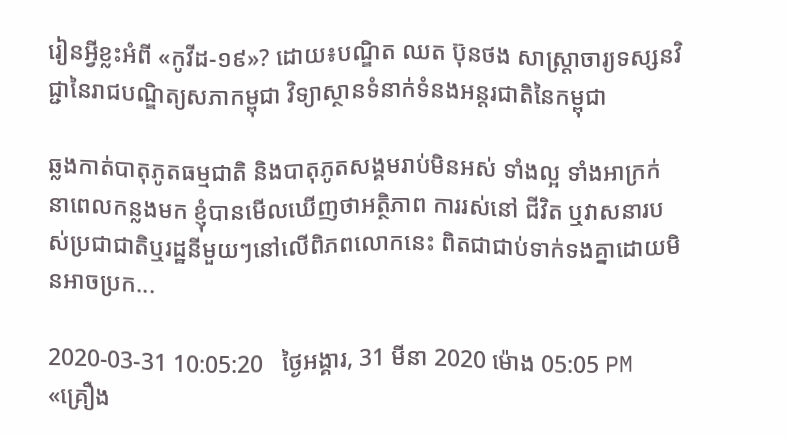រៀនអ្វីខ្លះអំពី «កូវីដ-១៩»? ដោយ៖បណ្ឌិត ឈត ប៊ុនថង សាស្ត្រាចារ្យទស្សនវិជ្ជានៃរាជបណ្ឌិត្យសភាកម្ពុជា វិទ្យាស្ថានទំនាក់ទំនងអន្តរជាតិនៃកម្ពុជា

ឆ្លងកាត់បាតុភូតធម្មជាតិ និងបាតុភូតសង្គមរាប់មិនអស់ ទាំងល្អ ទាំងអាក្រក់ នាពេលកន្លងមក ខ្ញុំបានមើលឃើញថាអត្ថិភាព ការរស់នៅ ជីវិត ឬវាសនារបស់ប្រជាជាតិឬរដ្ឋនីមួយៗនៅលើពិភពលោកនេះ ពិតជាជាប់ទាក់ទងគ្នាដោយមិនអាចប្រក...

2020-03-31 10:05:20   ថ្ងៃអង្គារ, 31 មីនា 2020 ម៉ោង 05:05 PM
«គ្រឿង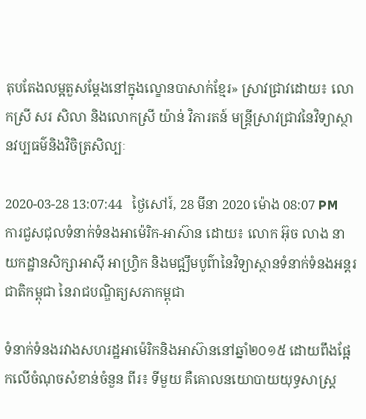តុបតែងលម្អតួសម្តែងនៅក្នុងល្ខោនបាសាក់ខ្មែរ» ស្រាវជ្រាវដោយ៖ លោកស្រី សរ សិលា និងលោកស្រី យ៉ាន់ វិភារតន៍ មន្ត្រីស្រាវជ្រាវនៃវិទ្យាស្ថានវប្បធម៌និងវិចិត្រសិល្បៈ

2020-03-28 13:07:44   ថ្ងៃសៅរ៍, 28 មីនា 2020 ម៉ោង 08:07 PM
ការជួសជុលទំនាក់ទំនងអាម៉េរិក-អាស៊ាន ដោយ៖ លោក អ៊ុច លាង នាយកដ្ឋានសិក្សាអាស៊ី អាហ្វ្រិក និងមជ្ឍឹមបូព៌ានៃវិទ្យាស្ថានទំនាក់ទំនងអន្តរជាតិកម្ពុជា នៃរាជបណ្ឌិត្យសភាកម្ពុជា

ទំនាក់ទំនងរវាងសហរដ្ឋអាម៉េរិកនិងអាស៊ាននៅឆ្នាំ២០១៥ ដោយពឹងផ្អែកលើចំណុចសំខាន់ចំនួន ពីរ៖ ទីមួយ គឺគោលនយោបាយយុទ្ធសាស្ត្រ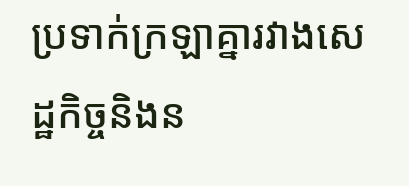ប្រទាក់ក្រឡាគ្នារវាងសេដ្ឋកិច្ចនិងន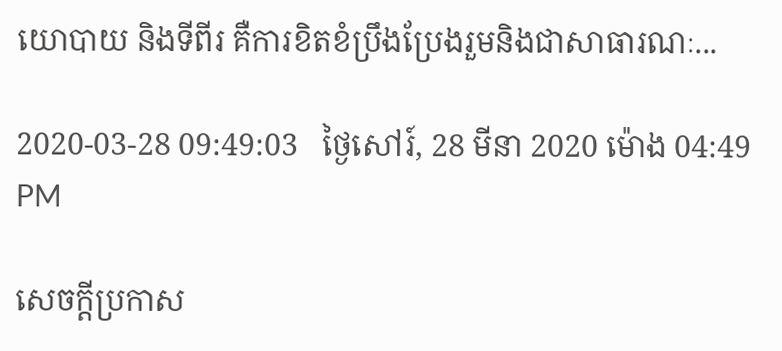យោបាយ និងទីពីរ គឺការខិតខំប្រឹងប្រែងរួមនិងជាសាធារណៈ...

2020-03-28 09:49:03   ថ្ងៃសៅរ៍, 28 មីនា 2020 ម៉ោង 04:49 PM

សេចក្តីប្រកាស